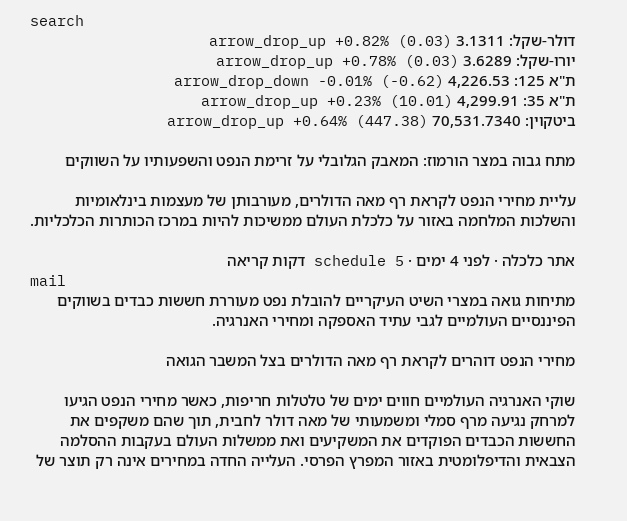search
דולר-שקל: 3.1311 arrow_drop_up +0.82% (0.03)
יורו-שקל: 3.6289 arrow_drop_up +0.78% (0.03)
ת"א 125: 4,226.53 arrow_drop_down -0.01% (-0.62)
ת"א 35: 4,299.91 arrow_drop_up +0.23% (10.01)
ביטקוין: 70,531.7340 arrow_drop_up +0.64% (447.38)

מתח גבוה במצר הורמוז: המאבק הגלובלי על זרימת הנפט והשפעותיו על השווקים

עליית מחירי הנפט לקראת רף מאה הדולרים, מעורבותן של מעצמות בינלאומיות והשלכות המלחמה באזור על כלכלת העולם ממשיכות להיות במרכז הכותרות הכלכליות.

אתר כלכלה · לפני 4 ימים · schedule 5 דקות קריאה
mail
מתיחות גואה במצרי השיט העיקריים להובלת נפט מעוררת חששות כבדים בשווקים הפיננסיים העולמיים לגבי עתיד האספקה ומחירי האנרגיה.

מחירי הנפט דוהרים לקראת רף מאה הדולרים בצל המשבר הגואה

שוקי האנרגיה העולמיים חווים ימים של טלטלות חריפות, כאשר מחירי הנפט הגיעו למרחק נגיעה מרף סמלי ומשמעותי של מאה דולר לחבית, תוך שהם משקפים את החששות הכבדים הפוקדים את המשקיעים ואת ממשלות העולם בעקבות ההסלמה הצבאית והדיפלומטית באזור המפרץ הפרסי. העלייה החדה במחירים אינה רק תוצר של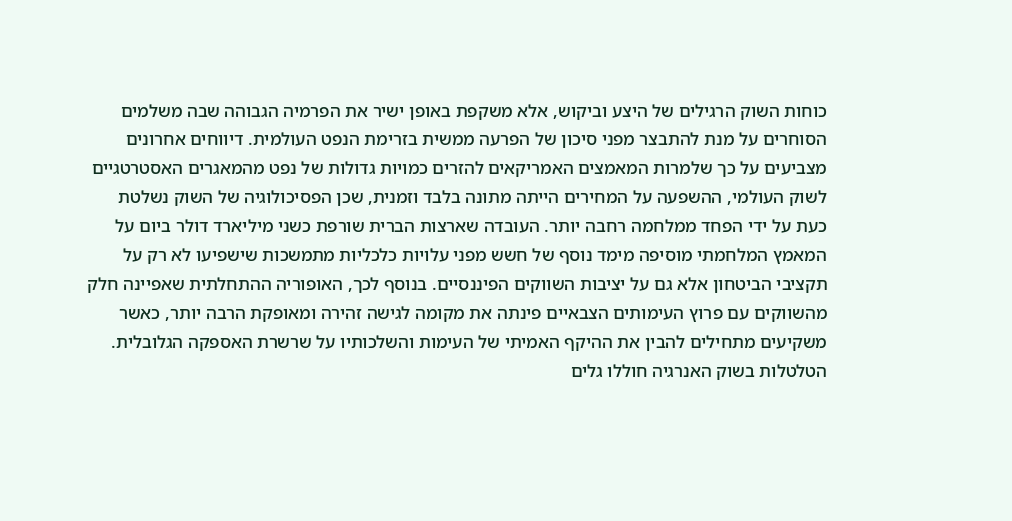כוחות השוק הרגילים של היצע וביקוש, אלא משקפת באופן ישיר את הפרמיה הגבוהה שבה משלמים הסוחרים על מנת להתבצר מפני סיכון של הפרעה ממשית בזרימת הנפט העולמית. דיווחים אחרונים מצביעים על כך שלמרות המאמצים האמריקאים להזרים כמויות גדולות של נפט מהמאגרים האסטרטגיים לשוק העולמי, ההשפעה על המחירים הייתה מתונה בלבד וזמנית, שכן הפסיכולוגיה של השוק נשלטת כעת על ידי הפחד ממלחמה רחבה יותר. העובדה שארצות הברית שורפת כשני מיליארד דולר ביום על המאמץ המלחמתי מוסיפה מימד נוסף של חשש מפני עלויות כלכליות מתמשכות שישפיעו לא רק על תקציבי הביטחון אלא גם על יציבות השווקים הפיננסיים. בנוסף לכך, האופוריה ההתחלתית שאפיינה חלק מהשווקים עם פרוץ העימותים הצבאיים פינתה את מקומה לגישה זהירה ומאופקת הרבה יותר, כאשר משקיעים מתחילים להבין את ההיקף האמיתי של העימות והשלכותיו על שרשרת האספקה הגלובלית. הטלטלות בשוק האנרגיה חוללו גלים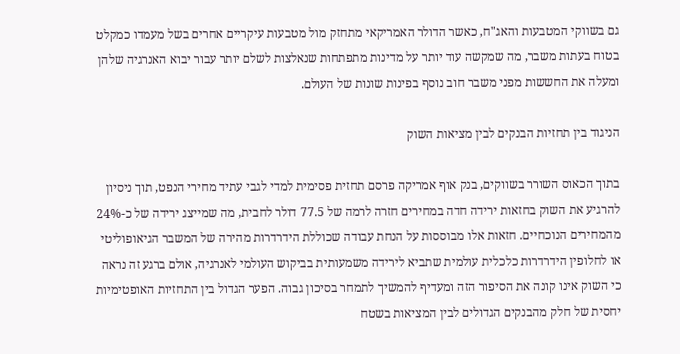גם בשווקי המטבעות והאג"ח, כאשר הדולר האמריקאי מתחזק מול מטבעות עיקריים אחרים בשל מעמדו כמקלט בטוח בעתות משבר, מה שמקשה עוד יותר על מדינות מתפתחות שנאלצות לשלם יותר עבור יבוא האנרגיה שלהן ומעלה את החששות מפני משבר חוב נוסף בפינות שונות של העולם.

הניגוד בין תחזיות הבנקים לבין מציאות השוק

בתוך הכאוס השורר בשווקים, בנק אוף אמריקה פרסם תחזית פסימית למדי לגבי עתיד מחירי הנפט, תוך ניסיון להרגיע את השוק בחזאות ירידה חדה במחירים חזרה לרמה של 77.5 דולר לחבית, מה שמייצג ירידה של כ-24% מהמחירים הנוכחיים. חזאות אלו מבוססות על הנחת עבודה שכוללת הידרדרות מהירה של המשבר הגיאופוליטי או לחלופין הידרדרות כלכלית עולמית שתביא לירידה משמעותית בביקוש העולמי לאנרגיה, אולם ברגע זה נראה כי השוק אינו קונה את הסיפור הזה ומעדיף להמשיך לתמחר בסיכון גבוה. הפער הגדול בין התחזיות האופטימיות יחסית של חלק מהבנקים הגדולים לבין המציאות בשטח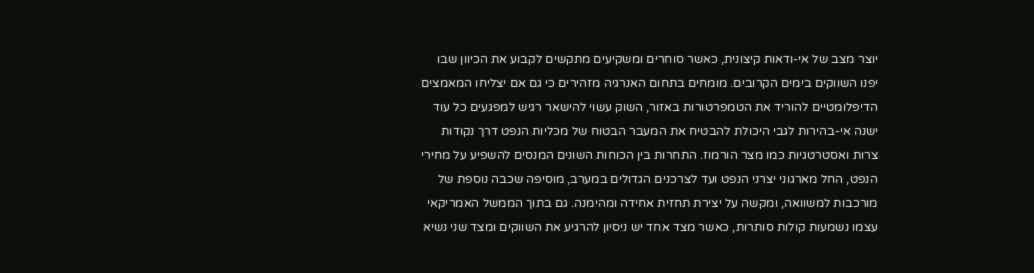יוצר מצב של אי-ודאות קיצונית, כאשר סוחרים ומשקיעים מתקשים לקבוע את הכיוון שבו יפנו השווקים בימים הקרובים. מומחים בתחום האנרגיה מזהירים כי גם אם יצליחו המאמצים הדיפלומטיים להוריד את הטמפרטורות באזור, השוק עשוי להישאר רגיש למפגעים כל עוד ישנה אי-בהירות לגבי היכולת להבטיח את המעבר הבטוח של מכליות הנפט דרך נקודות צרות ואסטרטגיות כמו מצר הורמוז. התחרות בין הכוחות השונים המנסים להשפיע על מחירי הנפט, החל מארגוני יצרני הנפט ועד לצרכנים הגדולים במערב, מוסיפה שכבה נוספת של מורכבות למשוואה, ומקשה על יצירת תחזית אחידה ומהימנה. גם בתוך הממשל האמריקאי עצמו נשמעות קולות סותרות, כאשר מצד אחד יש ניסיון להרגיע את השווקים ומצד שני נשיא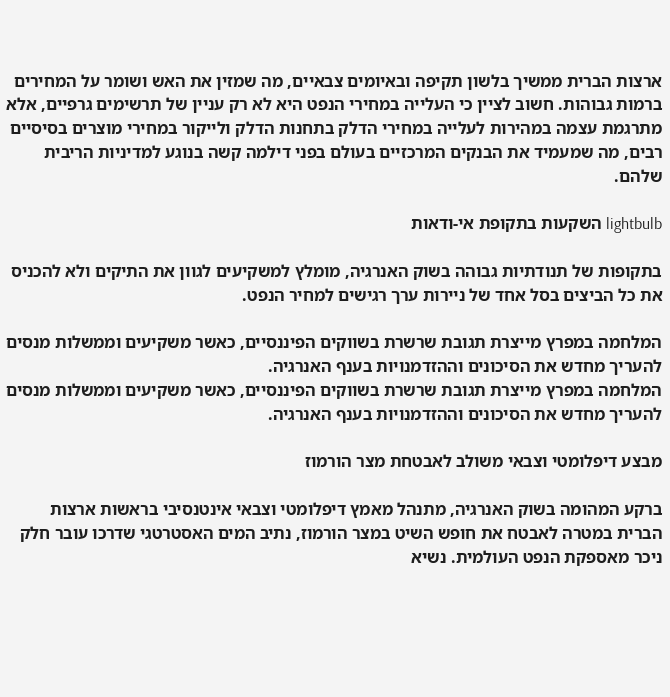ארצות הברית ממשיך בלשון תקיפה ובאיומים צבאיים, מה שמזין את האש ושומר על המחירים ברמות גבוהות. חשוב לציין כי העלייה במחירי הנפט היא לא רק עניין של תרשימים גרפיים, אלא מתרגמת עצמה במהירות לעלייה במחירי הדלק בתחנות הדלק ולייקור במחירי מוצרים בסיסיים רבים, מה שמעמיד את הבנקים המרכזיים בעולם בפני דילמה קשה בנוגע למדיניות הריבית שלהם.

lightbulb השקעות בתקופת אי-ודאות

בתקופות של תנודתיות גבוהה בשוק האנרגיה, מומלץ למשקיעים לגוון את התיקים ולא להכניס את כל הביצים בסל אחד של ניירות ערך רגישים למחיר הנפט.

המלחמה במפרץ מייצרת תגובת שרשרת בשווקים הפיננסיים, כאשר משקיעים וממשלות מנסים להעריך מחדש את הסיכונים וההזדמנויות בענף האנרגיה.
המלחמה במפרץ מייצרת תגובת שרשרת בשווקים הפיננסיים, כאשר משקיעים וממשלות מנסים להעריך מחדש את הסיכונים וההזדמנויות בענף האנרגיה.

מבצע דיפלומטי וצבאי משולב לאבטחת מצר הורמוז

ברקע המהומה בשוק האנרגיה, מתנהל מאמץ דיפלומטי וצבאי אינטנסיבי בראשות ארצות הברית במטרה לאבטח את חופש השיט במצר הורמוז, נתיב המים האסטרטגי שדרכו עובר חלק ניכר מאספקת הנפט העולמית. נשיא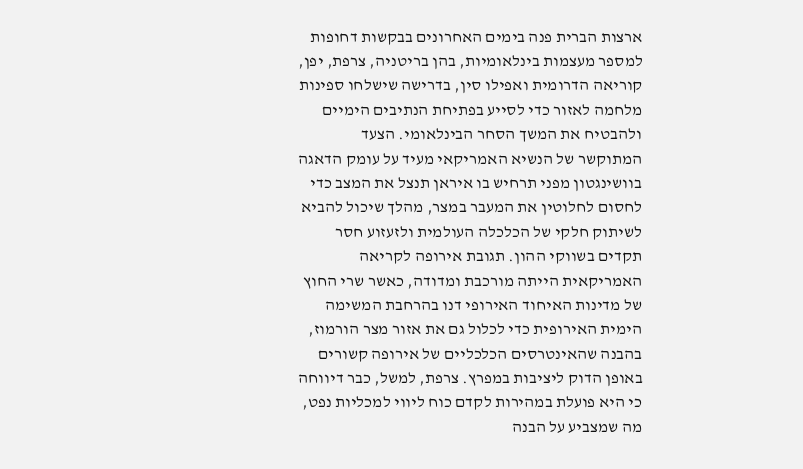ארצות הברית פנה בימים האחרונים בבקשות דחופות למספר מעצמות בינלאומיות, בהן בריטניה, צרפת, יפן, קוריאה הדרומית ואפילו סין, בדרישה שישלחו ספינות מלחמה לאזור כדי לסייע בפתיחת הנתיבים הימיים ולהבטיח את המשך הסחר הבינלאומי. הצעד המתוקשר של הנשיא האמריקאי מעיד על עומק הדאגה בוושינגטון מפני תרחיש בו איראן תנצל את המצב כדי לחסום לחלוטין את המעבר במצר, מהלך שיכול להביא לשיתוק חלקי של הכלכלה העולמית ולזעזוע חסר תקדים בשווקי ההון. תגובת אירופה לקריאה האמריקאית הייתה מורכבת ומדודה, כאשר שרי החוץ של מדינות האיחוד האירופי דנו בהרחבת המשימה הימית האירופית כדי לכלול גם את אזור מצר הורמוז, בהבנה שהאינטרסים הכלכליים של אירופה קשורים באופן הדוק ליציבות במפרץ. צרפת, למשל, כבר דיווחה כי היא פועלת במהירות לקדם כוח ליווי למכליות נפט, מה שמצביע על הבנה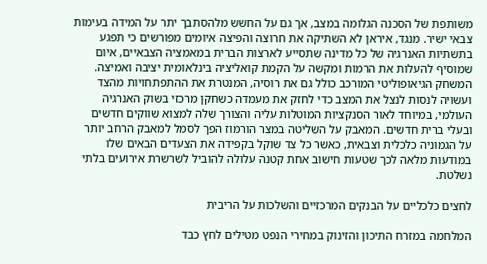משותפת של הסכנה הגלומה במצב, אך גם על החשש מלהסתבך יתר על המידה בעימות צבאי ישיר. מנגד, איראן לא השתיקה את חרוצה והפיצה איומים מפורשים כי תפגע בתשתיות האנרגיה של כל מדינה שתסייע לארצות הברית במאמציה הצבאיים, איום שמוסיף להעלות את הרמות ומקשה על הקמת קואליציה בינלאומית יציבה ואמיצה. המשחק הגיאופוליטי המורכב כולל גם את רוסיה, המנטרת את ההתפתחויות מהצד ועשויה לנסות לנצל את המצב כדי לחזק את מעמדה כשחקן מרכזי בשוק האנרגיה העולמי, במיוחד לאור הסנקציות המוטלות עליה והצורך שלה למצוא שווקים חדשים ובעלי ברית חדשים. המאבק על השליטה במצר הורמוז הפך לסמל למאבק הרחב יותר על הגמוניה כלכלית וצבאית, כאשר כל צד שוקל בקפידה את הצעדים הבאים שלו במודעות מלאה לכך שטעות חישוב אחת קטנה עלולה להוביל לשרשרת אירועים בלתי נשלטת.

לחצים כלכליים על הבנקים המרכזיים והשלכות על הריבית

המלחמה במזרח התיכון והזינוק במחירי הנפט מטילים לחץ כבד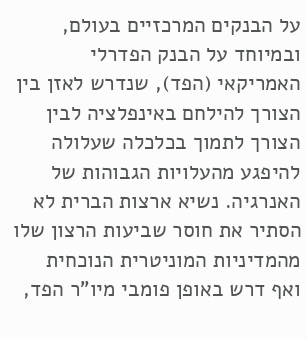על הבנקים המרכזיים בעולם, ובמיוחד על הבנק הפדרלי האמריקאי (הפד), שנדרש לאזן בין הצורך להילחם באינפלציה לבין הצורך לתמוך בכלכלה שעלולה להיפגע מהעלויות הגבוהות של האנרגיה. נשיא ארצות הברית לא הסתיר את חוסר שביעות הרצון שלו מהמדיניות המוניטרית הנוכחית ואף דרש באופן פומבי מיו"ר הפד,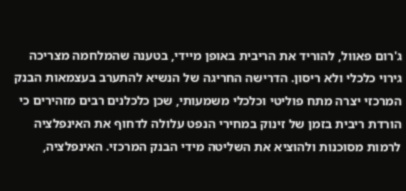ג'רום פאוול, להוריד את הריבית באופן מיידי, בטענה שהמלחמה מצריכה גירוי כלכלי ולא ריסון. הדרישה החריגה של הנשיא להתערב בעצמאות הבנק המרכזי יצרה מתח פוליטי וכלכלי משמעותי, שכן כלכלנים רבים מזהירים כי הורדת ריבית בזמן של זינוק במחירי הנפט עלולה לדחוף את האינפלציה לרמות מסוכנות ולהוציא את השליטה מידי הבנק המרכזי. האינפלציה,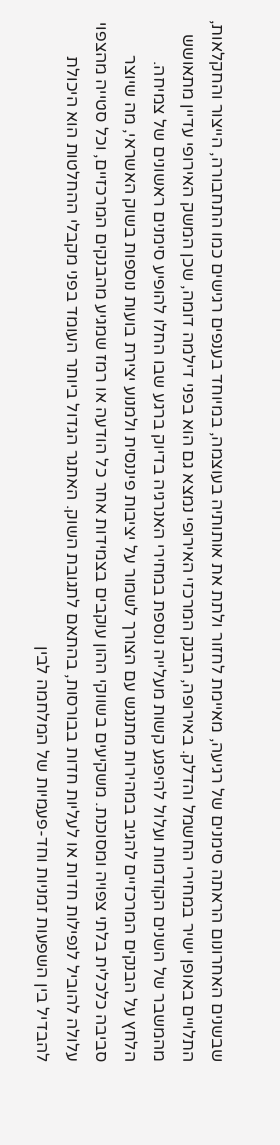שבשנים האחרונום הראתה סימנים של רגיעה, מאיימת לחזור ולתת את אותותיה בעוצמה, במיוחד בענפים רגישים כמו התחבורה, הייצור והחקלאות, התלויים באופן ישיר במחירי החשמל והדלק. באירופה, הבנק המרכזי האירופי נמצא גם הוא בפני דילמה דומה, שכן המשק האירופי עדיין מתאושש מהמשבר של השנים הקודמות ועלול להיפגע קשות מעלייה נוספת במחירי האנרגיה בדיוק ברגע שבו החלו להופיע סימנים ראשונים של צמיחה. הלחץ על הבנקים המרכזיים להגיב במהירות מתנגש עם הצורך לשמור על יציבות פיננסית ולמנוע יצירת בועות נוספות בשוק האשראי, מה שיוצר סביבה כלכלית בלתי צפויה ומסוכנת. משקיעים בשווקי ההון עוקבים בצמידות אחר כל הודעה או רמז שמגיע מהבנקים המרכזיים, וכל סטייה מהצפוי עלולה להוביל לנפילות חדות או לעליות חדות בבורסות, בהתאם לתגובת השוק. האתגר הגדול ביותר העומד בפני מקבלי ההחלטות הוא היכולת להבדיל בין השפעות זמניות וחד-פעמיות של המלחמה לבין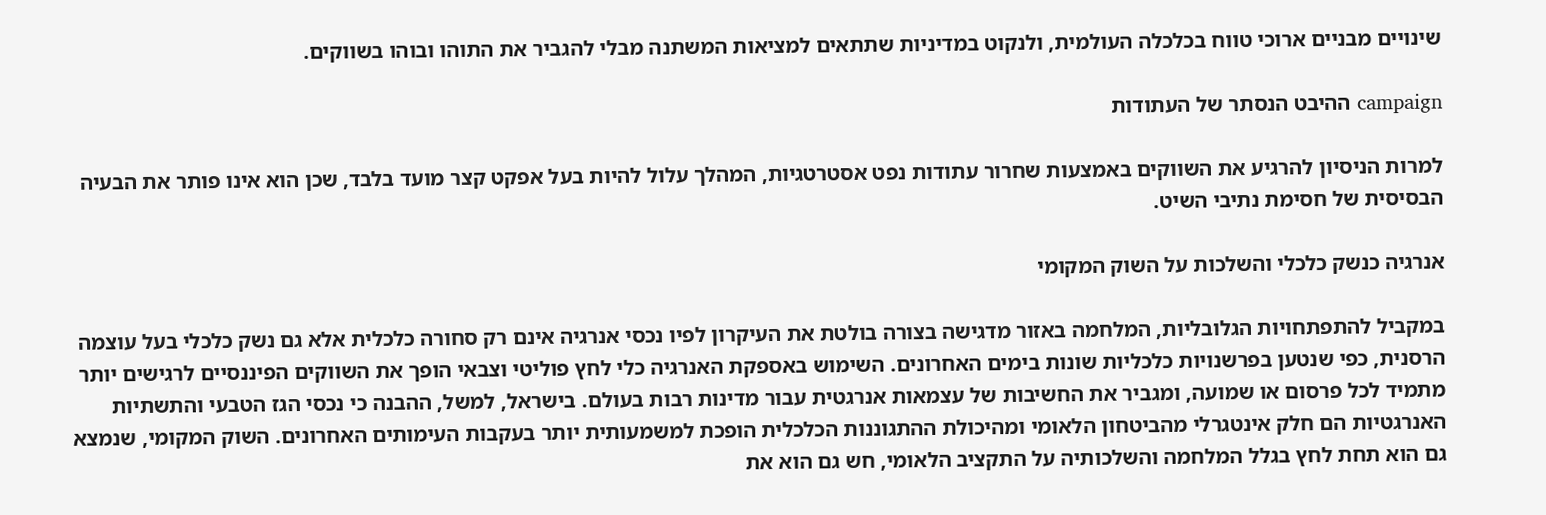שינויים מבניים ארוכי טווח בכלכלה העולמית, ולנקוט במדיניות שתתאים למציאות המשתנה מבלי להגביר את התוהו ובוהו בשווקים.

campaign ההיבט הנסתר של העתודות

למרות הניסיון להרגיע את השווקים באמצעות שחרור עתודות נפט אסטרטגיות, המהלך עלול להיות בעל אפקט קצר מועד בלבד, שכן הוא אינו פותר את הבעיה הבסיסית של חסימת נתיבי השיט.

אנרגיה כנשק כלכלי והשלכות על השוק המקומי

במקביל להתפתחויות הגלובליות, המלחמה באזור מדגישה בצורה בולטת את העיקרון לפיו נכסי אנרגיה אינם רק סחורה כלכלית אלא גם נשק כלכלי בעל עוצמה הרסנית, כפי שנטען בפרשנויות כלכליות שונות בימים האחרונים. השימוש באספקת האנרגיה כלי לחץ פוליטי וצבאי הופך את השווקים הפיננסיים לרגישים יותר מתמיד לכל פרסום או שמועה, ומגביר את החשיבות של עצמאות אנרגטית עבור מדינות רבות בעולם. בישראל, למשל, ההבנה כי נכסי הגז הטבעי והתשתיות האנרגטיות הם חלק אינטגרלי מהביטחון הלאומי ומהיכולת ההתגוננות הכלכלית הופכת למשמעותית יותר בעקבות העימותים האחרונים. השוק המקומי, שנמצא גם הוא תחת לחץ בגלל המלחמה והשלכותיה על התקציב הלאומי, חש גם הוא את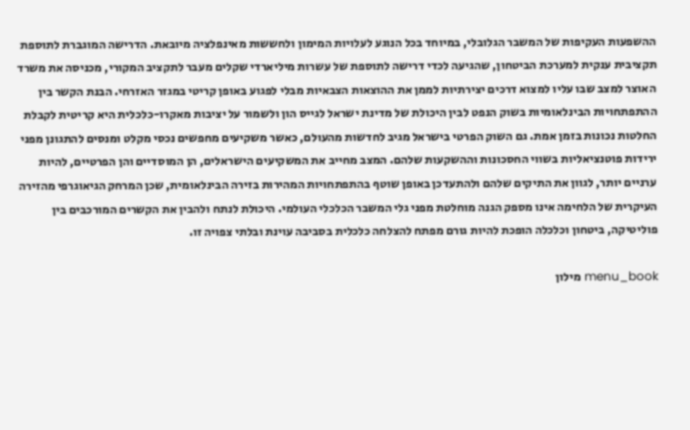ההשפעות העקיפות של המשבר הגלובלי, במיוחד בכל הנוגע לעלויות המימון ולחששות מאינפלציה מיובאת. הדרישה המוגברת לתוספת תקציבית ענקית למערכת הביטחון, שהגיעה לכדי דרישה לתוספת של עשרות מיליארדי שקלים מעבר לתקציב המקורי, מכניסה את משרד האוצר למצב שבו עליו למצוא דרכים יצירתיות לממן את ההוצאות הצבאיות מבלי לפגוע באופן קריטי במגזר האזרחי. הבנת הקשר בין ההתפתחויות הבינלאומיות בשוק הנפט לבין היכולת של מדינת ישראל לגייס הון ולשמור על יציבות מאקרו-כלכלית היא קריטית לקבלת החלטות נכונות בזמן אמת. גם השוק הפרטי בישראל מגיב לחדשות מהעולם, כאשר משקיעים מחפשים נכסי מקלט ומנסים להתגונן מפני ירידות פוטנציאליות בשווי החסכונות וההשקעות שלהם. המצב מחייב את המשקיעים הישראלים, הן המוסדיים והן הפרטיים, להיות ערניים יותר, לגוון את התיקים שלהם ולהתעדכן באופן שוטף בהתפתחויות המהירות בזירה הבינלאומית, שכן המרחק הגיאוגרפי מהזירה העיקרית של הלחימה אינו מספק הגנה מוחלטת מפני גלי המשבר הכלכלי העולמי. היכולת לנתח ולהבין את הקשרים המורכבים בין פוליטיקה, ביטחון וכלכלה הופכת להיות גורם מפתח להצלחה כלכלית בסביבה עוינת ובלתי צפויה זו.

menu_book מילון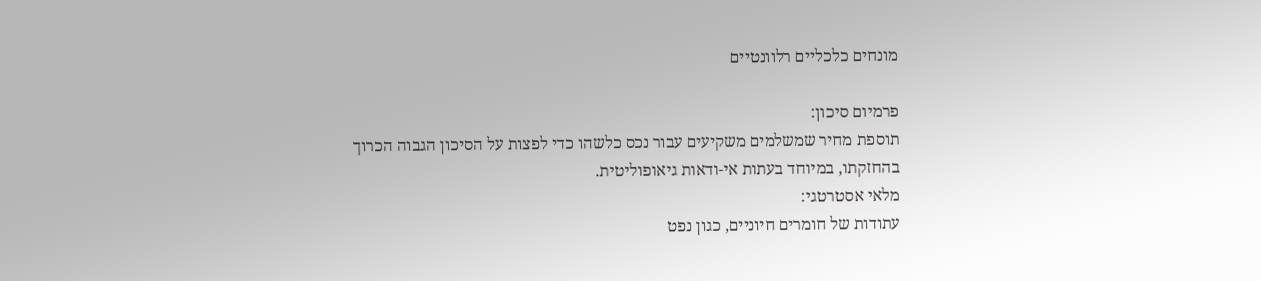מונחים כלכליים רלוונטיים

פרמיום סיכון:
תוספת מחיר שמשלמים משקיעים עבור נכס כלשהו כדי לפצות על הסיכון הגבוה הכרוך בהחזקתו, במיוחד בעתות אי-ודאות גיאופוליטית.
מלאי אסטרטגי:
עתודות של חומרים חיוניים, כגון נפט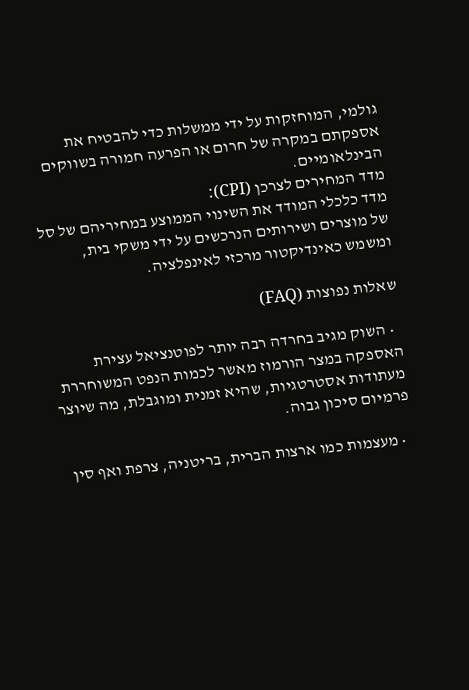גולמי, המוחזקות על ידי ממשלות כדי להבטיח את אספקתם במקרה של חרום או הפרעה חמורה בשווקים הבינלאומיים.
מדד המחירים לצרכן (CPI):
מדד כלכלי המודד את השינוי הממוצע במחיריהם של סל של מוצרים ושירותים הנרכשים על ידי משקי בית, ומשמש כאינדיקטור מרכזי לאינפלציה.

שאלות נפוצות (FAQ)

  • השוק מגיב בחרדה רבה יותר לפוטנציאל עצירת האספקה במצר הורמוז מאשר לכמות הנפט המשוחררת מעתודות אסטרטגיות, שהיא זמנית ומוגבלת, מה שיוצר פרמיום סיכון גבוה.

  • מעצמות כמו ארצות הברית, בריטניה, צרפת ואף סין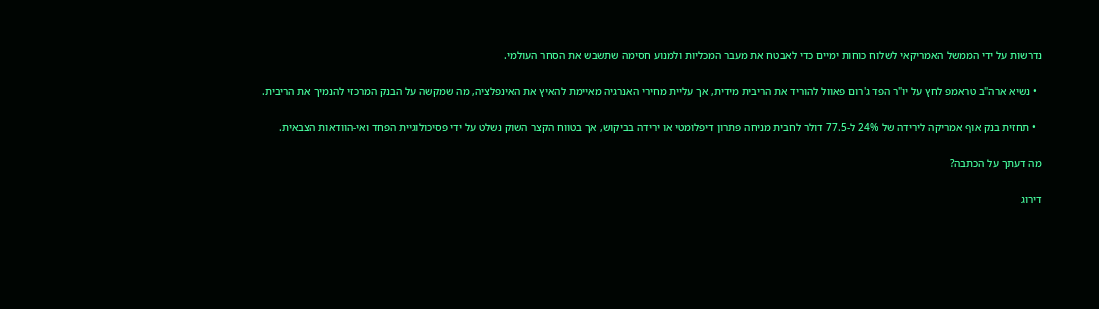נדרשות על ידי הממשל האמריקאי לשלוח כוחות ימיים כדי לאבטח את מעבר המכליות ולמנוע חסימה שתשבש את הסחר העולמי.

  • נשיא ארה"ב טראמפ לחץ על יו"ר הפד ג'רום פאוול להוריד את הריבית מידית, אך עליית מחירי האנרגיה מאיימת להאיץ את האינפלציה, מה שמקשה על הבנק המרכזי להנמיך את הריבית.

  • תחזית בנק אוף אמריקה לירידה של 24% ל-77.5 דולר לחבית מניחה פתרון דיפלומטי או ירידה בביקוש, אך בטווח הקצר השוק נשלט על ידי פסיכולוגיית הפחד ואי-הוודאות הצבאית.

מה דעתך על הכתבה?

דירוג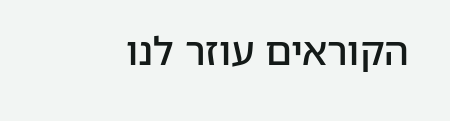הקוראים עוזר לנו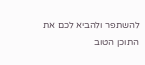להשתפר ולהביא לכם את התוכן הטוב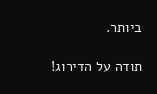ביותר.

תודה על הדירוג!